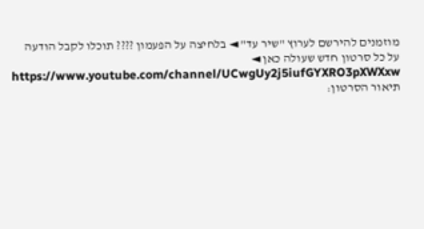מוזמנים להירשם לערוץ "שיר עד" ◄ בלחיצה על הפעמון ???? תוכלו לקבל הודעה על כל סרטון חדש שעולה כאן ◄
https://www.youtube.com/channel/UCwgUy2j5iufGYXRO3pXWXxw
תיאור הסרטון: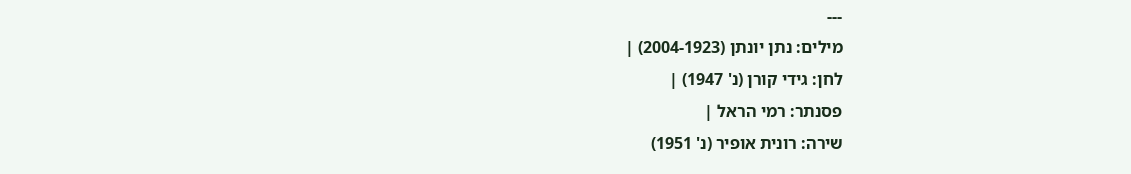---
מילים: נתן יונתן (2004-1923) |
לחן: גידי קורן (נ' 1947) |
פסנתר: רמי הראל |
שירה: רונית אופיר (נ' 1951)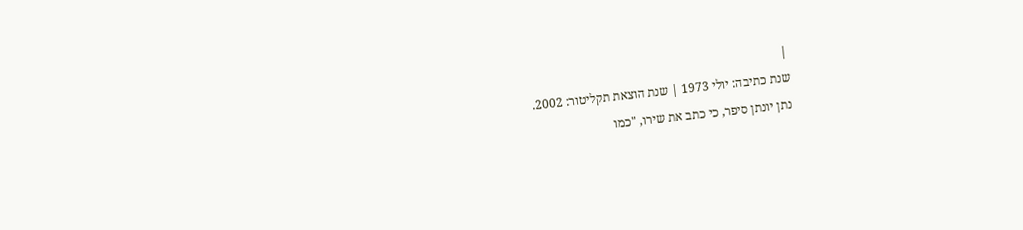|
שנת כתיבה: יולי 1973 | שנת הוצאת תקליטור: 2002.
נתן יונתן סיפר, כי כתב את שירו, "כמו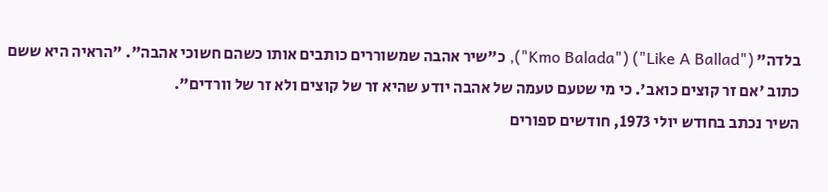בלדה" ("Like A Ballad") ("Kmo Balada"), כ"שיר אהבה שמשוררים כותבים אותו כשהם חשוכי אהבה". "הראיה היא ששם כתוב 'אם זר קוצים כואב'. כי מי שטעם טעמה של אהבה יודע שהיא זר של קוצים ולא זר של וורדים".
השיר נכתב בחודש יולי 1973, חודשים ספורים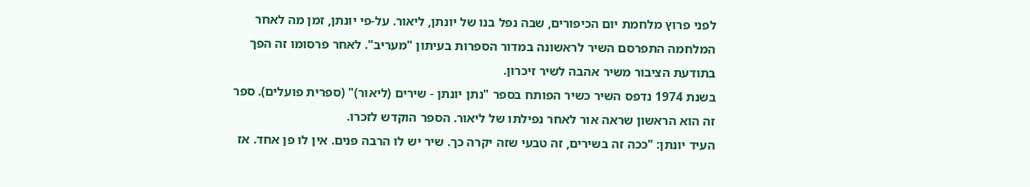לפני פרוץ מלחמת יום הכיפורים, שבה נפל בנו של יונתן, ליאור. על-פי יונתן, זמן מה לאחר המלחמה התפרסם השיר לראשונה במדור הספרות בעיתון "מעריב". לאחר פרסומו זה הפך בתודעת הציבור משיר אהבה לשיר זיכרון.
בשנת 1974 נדפס השיר כשיר הפותח בספר "נתן יונתן - שירים (ליאור)" (ספרית פועלים). ספר זה הוא הראשון שראה אור לאחר נפילתו של ליאור. הספר הוקדש לזכרו.
העיד יונתן: "ככה זה בשירים, זה טבעי שזה יקרה כך. שיר יש לו הרבה פנים. אין לו פן אחד. אז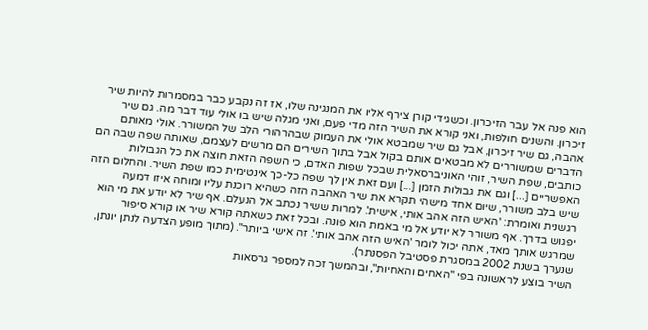הוא פנה אל עבר הזיכרון. וכשגידי קורן צירף אליו את המנגינה שלו, אז זה נקבע כבר במסמרות להיות שיר זיכרון. והשנים חולפות, ואני קורא את השיר הזה מדי פעם, ואני מגלה שיש בו אולי עוד דבר מה. גם שיר אהבה, גם שיר זיכרון, אבל גם שיר שמבטא אולי את העמוק שבהרהורי הלב של המשורר. אולי מאותם הדברים שמשוררים לא מבטאים אותם בקול אבל בתוך השירים הם מרשים לעצמם, שאותה שפה שבה הם כותבים, שפת השיר, זוהי האוניברסאלית שבכל שפות האדם, כי השפה הזאת חוצה את כל הגבולות האפשריים [...] וגם את גבולות הזמן [...] ועם זאת אין לך שפה כל-כך אינטימית כמו שפת השיר. והחלום הזה שיש בלב משורר, שיום אחד מישהי תקרא את שיר האהבה הזה כשהיא רוכנת עליו ומוחה איזו דמעה רגשנית ואומרת: 'האיש הזה אהב אותי, אישית'. למרות ששיר נכתב אל הנעלם. אף שיר לא יודע את מי הוא יפגוש בדרך. אף משורר לא יודע אל מי באמת הוא פונה. ובכל זאת כשאתה קורא שיר או קורא סיפור שמרגש אותך מאד, אתה יכול לומר 'האיש הזה אהב אותי'. זה אישי ביותר". (מתוך מופע הצדעה לנתן יונתן, שנערך בשנת 2002 במסגרת פסטיבל הפסנתר).
השיר בוצע לראשונה בפי "האחים והאחיות", ובהמשך זכה למספר גרסאות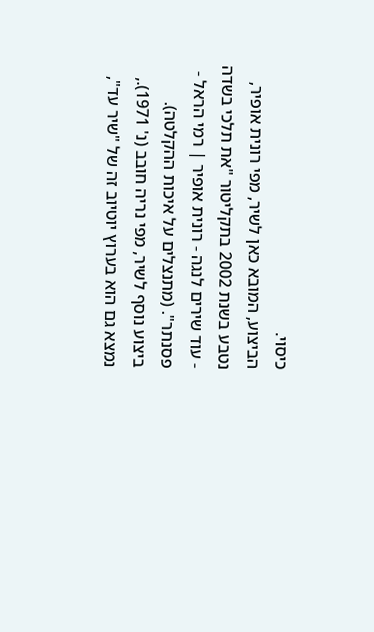כיסוי.
הביצוע, המובא כאן לשיר, מפי רונית אופיר, נטבע בשנת 2002 בתקליטור "את תלכי בשדה - עוד שירים לנגה - רונית אופיר | רמי הראל - פסנתר". (מתנצלים על איכות ההקלטה).
ביצוע נוסף לשיר, מפי נריה חובב (נ' 1971)., נמצא גם הוא בערוץ יוטיוב זה של "שיר עד",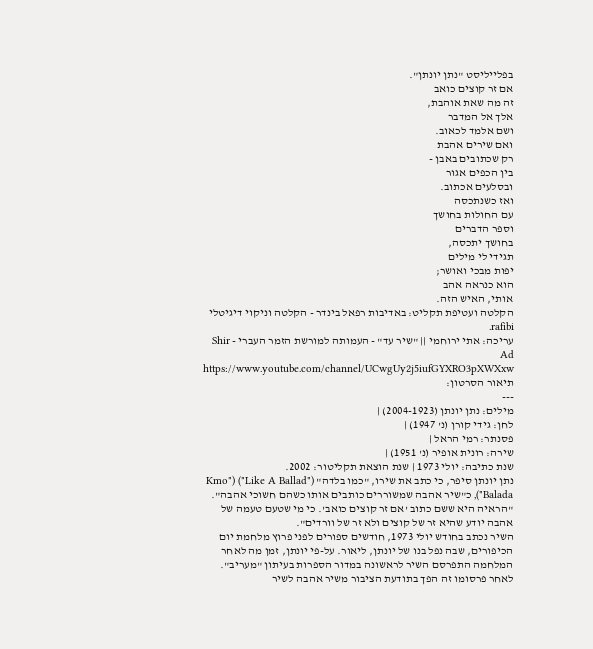בפלייליסט "נתן יונתן".
אם זר קוצים כואב
זה מה שאת אוהבת,
אלך אל המדבר
ושם אלמד לכאוב.
ואם שירים אהבת
רק שכתובים באבן -
בין הכפים אגור
ובסלעים אכתוב.
ואז כשנתכסה
עם החולות בחושך
וספר הדברים
בחושך יתכסה,
תגידי לי מילים
יפות מבכי ואושר;
הוא כנראה אהב
אותי, האיש הזה.
הקלטה ועטיפת תקליט: באדיבות רפאל בינדר - הקלטה וניקוי דיגיטלי rafibi.
עריכה: אתי ירוחמי || "שיר עד" - העמותה למורשת הזמר העברי - Shir Ad
https://www.youtube.com/channel/UCwgUy2j5iufGYXRO3pXWXxw
תיאור הסרטון:
---
מילים: נתן יונתן (2004-1923) |
לחן: גידי קורן (נ' 1947) |
פסנתר: רמי הראל |
שירה: רונית אופיר (נ' 1951) |
שנת כתיבה: יולי 1973 | שנת הוצאת תקליטור: 2002.
נתן יונתן סיפר, כי כתב את שירו, "כמו בלדה" ("Like A Ballad") ("Kmo Balada"), כ"שיר אהבה שמשוררים כותבים אותו כשהם חשוכי אהבה". "הראיה היא ששם כתוב 'אם זר קוצים כואב'. כי מי שטעם טעמה של אהבה יודע שהיא זר של קוצים ולא זר של וורדים".
השיר נכתב בחודש יולי 1973, חודשים ספורים לפני פרוץ מלחמת יום הכיפורים, שבה נפל בנו של יונתן, ליאור. על-פי יונתן, זמן מה לאחר המלחמה התפרסם השיר לראשונה במדור הספרות בעיתון "מעריב". לאחר פרסומו זה הפך בתודעת הציבור משיר אהבה לשיר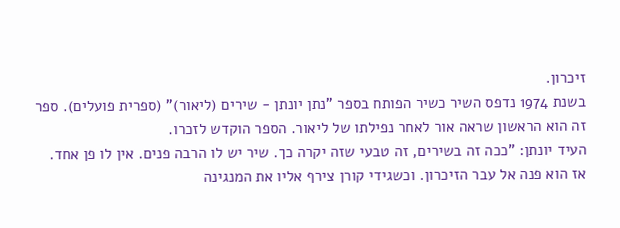זיכרון.
בשנת 1974 נדפס השיר כשיר הפותח בספר "נתן יונתן - שירים (ליאור)" (ספרית פועלים). ספר זה הוא הראשון שראה אור לאחר נפילתו של ליאור. הספר הוקדש לזכרו.
העיד יונתן: "ככה זה בשירים, זה טבעי שזה יקרה כך. שיר יש לו הרבה פנים. אין לו פן אחד. אז הוא פנה אל עבר הזיכרון. וכשגידי קורן צירף אליו את המנגינה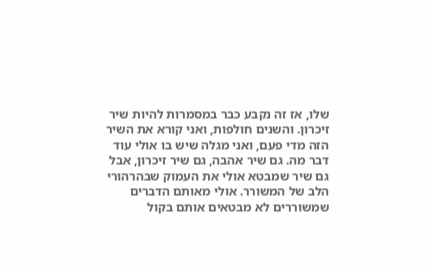שלו, אז זה נקבע כבר במסמרות להיות שיר זיכרון. והשנים חולפות, ואני קורא את השיר הזה מדי פעם, ואני מגלה שיש בו אולי עוד דבר מה. גם שיר אהבה, גם שיר זיכרון, אבל גם שיר שמבטא אולי את העמוק שבהרהורי הלב של המשורר. אולי מאותם הדברים שמשוררים לא מבטאים אותם בקול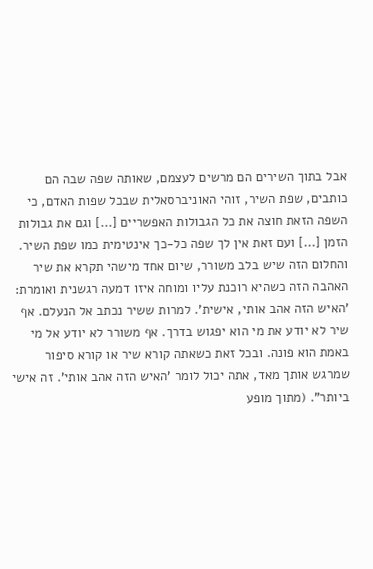אבל בתוך השירים הם מרשים לעצמם, שאותה שפה שבה הם כותבים, שפת השיר, זוהי האוניברסאלית שבכל שפות האדם, כי השפה הזאת חוצה את כל הגבולות האפשריים [...] וגם את גבולות הזמן [...] ועם זאת אין לך שפה כל-כך אינטימית כמו שפת השיר. והחלום הזה שיש בלב משורר, שיום אחד מישהי תקרא את שיר האהבה הזה כשהיא רוכנת עליו ומוחה איזו דמעה רגשנית ואומרת: 'האיש הזה אהב אותי, אישית'. למרות ששיר נכתב אל הנעלם. אף שיר לא יודע את מי הוא יפגוש בדרך. אף משורר לא יודע אל מי באמת הוא פונה. ובכל זאת כשאתה קורא שיר או קורא סיפור שמרגש אותך מאד, אתה יכול לומר 'האיש הזה אהב אותי'. זה אישי ביותר". (מתוך מופע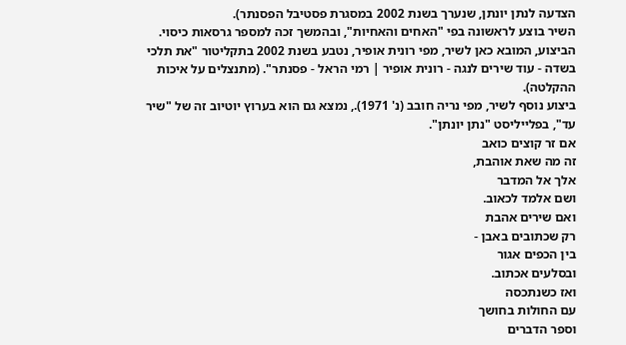הצדעה לנתן יונתן, שנערך בשנת 2002 במסגרת פסטיבל הפסנתר).
השיר בוצע לראשונה בפי "האחים והאחיות", ובהמשך זכה למספר גרסאות כיסוי.
הביצוע, המובא כאן לשיר, מפי רונית אופיר, נטבע בשנת 2002 בתקליטור "את תלכי בשדה - עוד שירים לנגה - רונית אופיר | רמי הראל - פסנתר". (מתנצלים על איכות ההקלטה).
ביצוע נוסף לשיר, מפי נריה חובב (נ' 1971)., נמצא גם הוא בערוץ יוטיוב זה של "שיר עד", בפלייליסט "נתן יונתן".
אם זר קוצים כואב
זה מה שאת אוהבת,
אלך אל המדבר
ושם אלמד לכאוב.
ואם שירים אהבת
רק שכתובים באבן -
בין הכפים אגור
ובסלעים אכתוב.
ואז כשנתכסה
עם החולות בחושך
וספר הדברים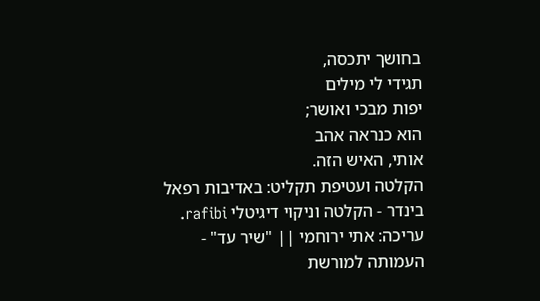בחושך יתכסה,
תגידי לי מילים
יפות מבכי ואושר;
הוא כנראה אהב
אותי, האיש הזה.
הקלטה ועטיפת תקליט: באדיבות רפאל בינדר - הקלטה וניקוי דיגיטלי rafibi.
עריכה: אתי ירוחמי || "שיר עד" - העמותה למורשת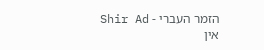הזמר העברי - Shir Ad
אין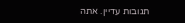תגובות עדיין. אתה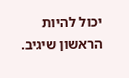יכול להיות הראשון שיגיב.